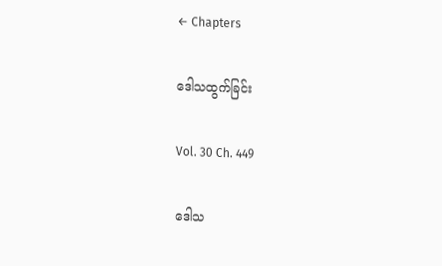← Chapters

ဒေါသထွက်ခြင်း

Vol. 30 Ch. 449

ဒေါသ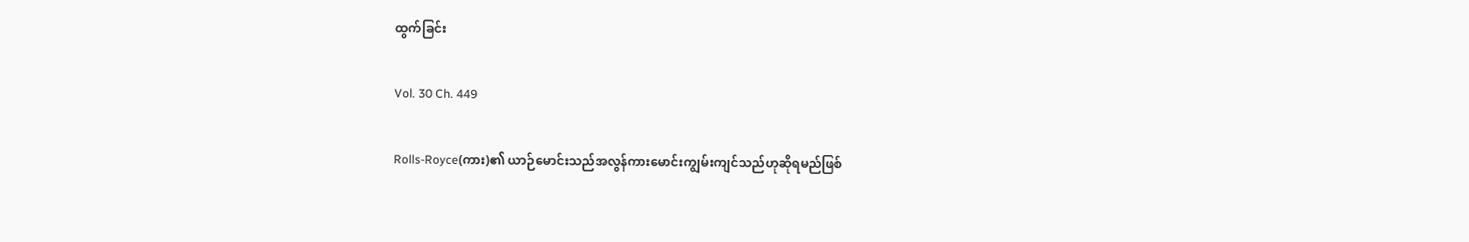ထွက်ခြင်း

Vol. 30 Ch. 449

Rolls-Royce(ကား)၏ ယာဉ်မောင်းသည်အလွန်ကားမောင်းကျွမ်းကျင်သည်ဟုဆိုရမည်ဖြစ်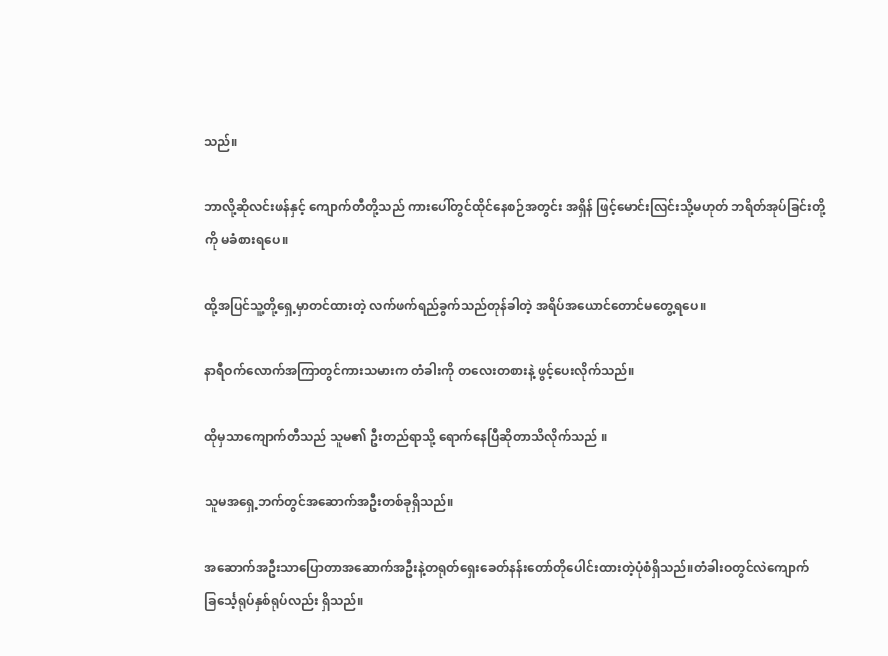သည်။

ဘာလို့ဆိုလင်းဖန်နှင့် ကျောက်တီတို့သည် ကားပေါ်တွင်ထိုင်နေစဉ်အတွင်း အရှိန် ဖြင့်မောင်းလြင်းသို့မဟုတ် ဘရိတ်အုပ်ခြင်းတို့ကို မခံစားရပေ။

ထို့အပြင်သူ့တို့ရှေ့မှာတင်ထားတဲ့ လက်ဖက်ရည်ခွက်သည်တုန်ခါတဲ့ အရိပ်အယောင်တောင်မတွေ့ရပေ။

နာရီဝက်လောက်အကြာတွင်ကားသမားက တံခါးကို တလေးတစားနဲ့ ဖွင့်ပေးလိုက်သည်။

ထိုမှသာကျောက်တီသည် သူမ၏ ဦးတည်ရာသို့ ရောက်နေပြီဆိုတာသိလိုက်သည် ။

သူမအရှေ့ဘက်တွင်အဆောက်အဦးတစ်ခုရှိသည်။

အဆောက်အဦးသာပြောတာအဆောက်အဦးနဲ့တရုတ်ရှေးခေတ်နန်းတော်တိုပေါင်းထားတဲ့ပုံစံရှိသည်။တံခါးဝတွင်လဲကျောက်ခြင်္သေ့ရုပ်နှစ်ရုပ်လည်း ရှိသည်။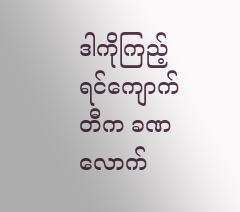ဒါကိုကြည့်ရင်ကျောက်တီက ခဏလောက်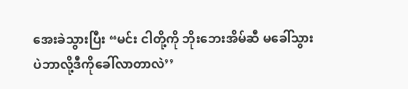အေးခဲသွားပြီး “မင်း ငါတို့ကို ဘိုးဘေးအိမ်ဆီ မခေါ်သွားပဲဘာလို့ဒီကိုခေါ်လာတာလဲ’’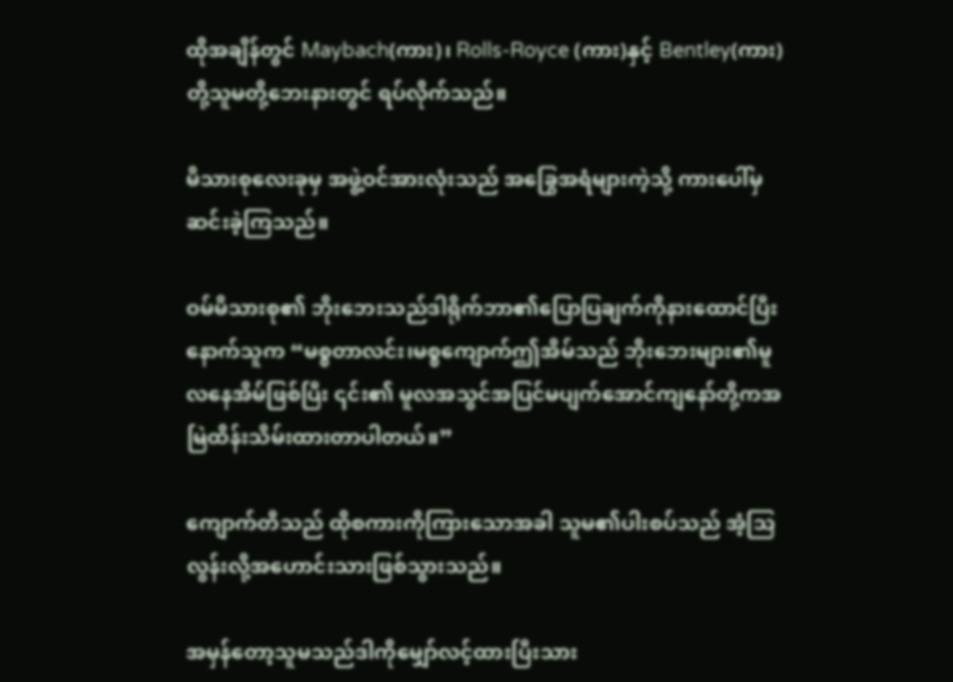ထိုအချိန်တွင် Maybach(ကား)၊ Rolls-Royce (ကား)နှင့် Bentley(ကား)တို့သူမတို့ဘေးနားတွင် ရပ်လိုက်သည်။

မိသားစုလေးခုမှ အဖွဲ့ဝင်အားလုံးသည် အခြွေအရံများကဲ့သို့ ကားပေါ်မှ ဆင်းခဲ့ကြသည်။

ဝမ်မိသားစု၏ ဘိုးဘေးသည်ဒါရိုက်ဘာ၏ပြောပြချက်ကိုနားထောင်ပြီးနောက်သူက “မစ္စတာလင်း၊မစ္စကျောက်ဤအိမ်သည် ဘိုးဘေးများ၏မူလနေအိမ်ဖြစ်ပြီး ၎င်း၏ မူလအသွင်အပြင်မပျက်အောင်ကျနော်တို့ကအမြဲထိန်းသိမ်းထားတာပါတယ်။”

ကျောက်တီသည် ထိုစကားကိုကြားသောအခါ သူမ၏ပါးစပ်သည် အံ့သြ လွန်းလို့အဟောင်းသားဖြစ်သွားသည်။

အမှန်တော့သူမသည်ဒါကိုမျှော်လင့်ထားပြီးသား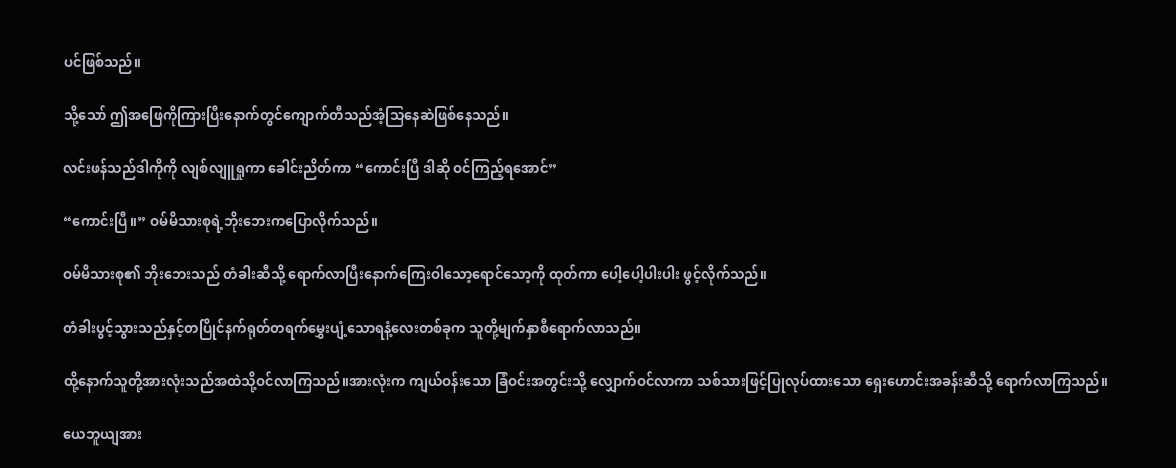ပင်ဖြစ်သည်။

သို့သော် ဤအဖြေကိုကြားပြီးနောက်တွင်ကျောက်တီသည်အံ့သြနေဆဲဖြစ်နေသည်။

လင်းဖန်သည်ဒါကိုကို လျစ်လျူရှုကာ ခေါင်းညိတ်ကာ “ကောင်းပြီ ဒါဆို ဝင်ကြည့်ရအောင်”

“ကောင်းပြီ။” ဝမ်မိသားစုရဲ့ဘိုးဘေးကပြောလိုက်သည်။

ဝမ်မိသားစု၏ ဘိုးဘေးသည် တံခါးဆီသို့ ရောက်လာပြီးနောက်ကြေးဝါသော့ရောင်သော့ကို ထုတ်ကာ ပေါ့ပေါ့ပါးပါး ဖွင့်လိုက်သည်။

တံခါးပွင့်သွားသည်နှင့်တပြိုင်နက်ရုတ်တရက်မွှေးပျံ့သောရနံ့လေးတစ်ခုက သူတို့မျက်နှာစီရောက်လာသည်။

ထို့နောက်သူတို့အားလုံးသည်အထဲသို့ဝင်လာကြသည်။အားလုံးက ကျယ်ဝန်းသော ခြံဝင်းအတွင်းသို့ လျှောက်ဝင်လာကာ သစ်သားဖြင့်ပြုလုပ်ထားသော ရှေးဟောင်းအခန်းဆီသို့ ရောက်လာကြသည်။

ယေဘူယျအား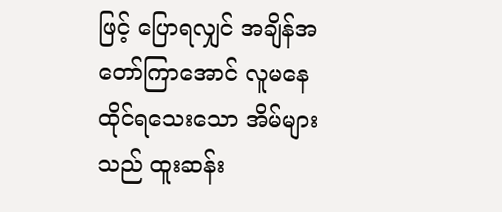ဖြင့် ပြောရလျှင် အချိန်အတော်ကြာအောင် လူမနေထိုင်ရသေးသော အိမ်များသည် ထူးဆန်း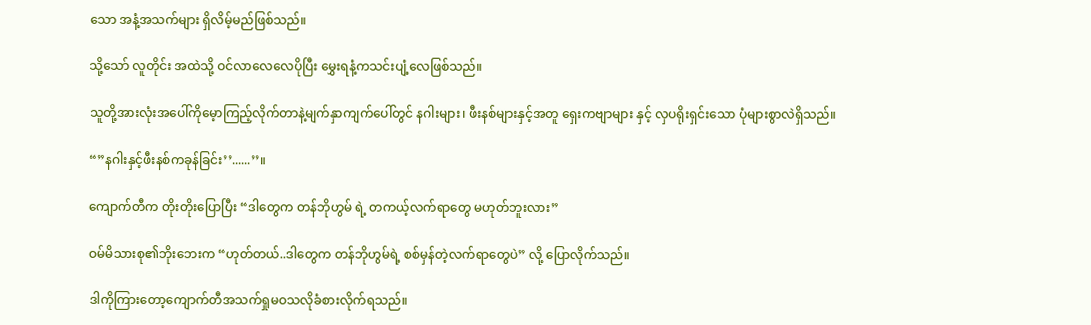သော အနံ့အသက်များ ရှိလိမ့်မည်ဖြစ်သည်။

သို့သော် လူတိုင်း အထဲသို့ ဝင်လာလေလေပိုပြီး မွှေးရနံ့ကသင်းပျံ့လေဖြစ်သည်။

သူတို့အားလုံးအပေါ်ကိုမေ့ာကြည့်လိုက်တာနဲ့မျက်နှာကျက်ပေါ်တွင် နဂါးများ၊ ဖီးနစ်များနှင့်အတူ ရှေးကဗျာများ နှင့် လှပရိုးရှင်းသော ပုံများစွာလဲရှိသည်။

“”နဂါးနှင့်ဖီးနစ်ကခုန်ခြင်း’’......’’။

ကျောက်တီက တိုးတိုးပြောပြီး “ဒါတွေက တန်ဘိုဟွမ် ရဲ့ တကယ့်လက်ရာတွေ မဟုတ်ဘူးလား”

ဝမ်မိသားစု၏ဘိုးဘေးက “ဟုတ်တယ်..ဒါတွေက တန်ဘိုဟွမ်ရဲ့ စစ်မှန်တဲ့လက်ရာတွေပဲ” လို့ ပြောလိုက်သည်။

ဒါကိုကြားတော့ကျောက်တီအသက်ရှုမဝသလိုခံစားလိုက်ရသည်။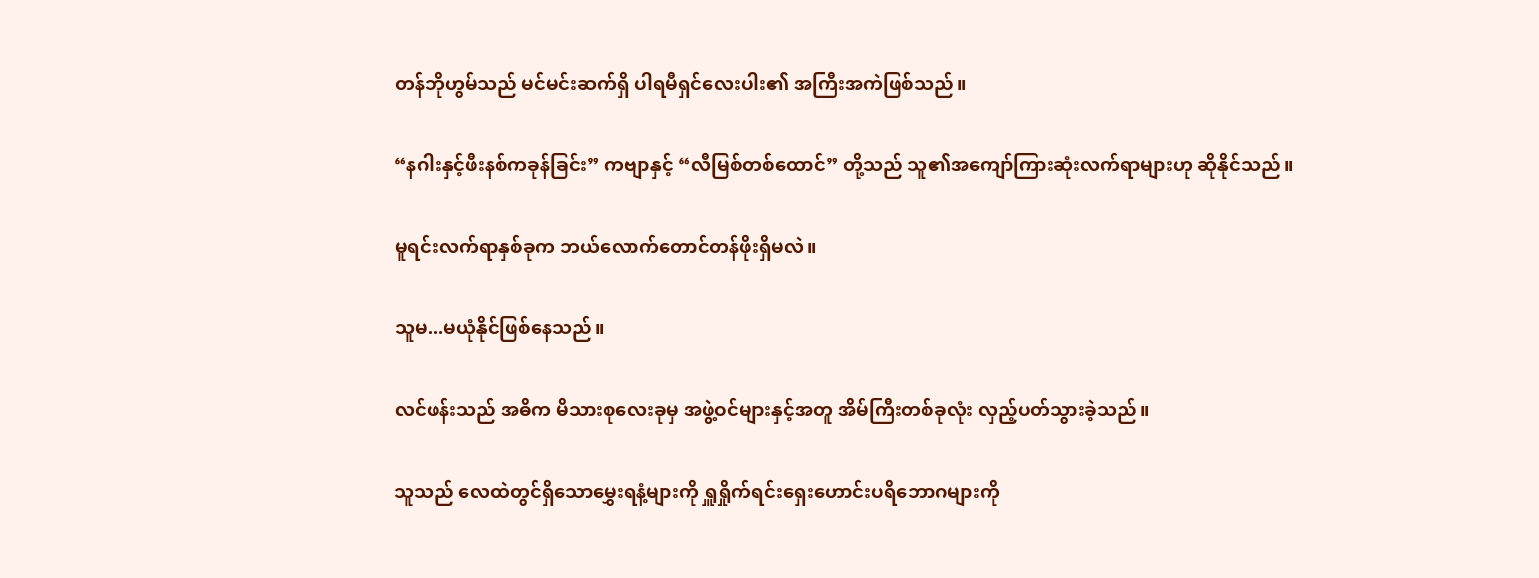တန်ဘိုဟွမ်သည် မင်မင်းဆက်ရှိ ပါရမီရှင်လေးပါး၏ အကြီးအကဲဖြစ်သည်။

“နဂါးနှင့်ဖီးနစ်ကခုန်ခြင်း” ကဗျာနှင့် “လီမြစ်တစ်ထောင်” တို့သည် သူ၏အကျော်ကြားဆုံးလက်ရာများဟု ဆိုနိုင်သည်။

မူရင်းလက်ရာနှစ်ခုက ဘယ်လောက်တောင်တန်ဖိုးရှိမလဲ။

သူမ...မယုံနိုင်ဖြစ်နေသည်။

လင်ဖန်းသည် အဓိက မိသားစုလေးခုမှ အဖွဲ့ဝင်များနှင့်အတူ အိမ်ကြီးတစ်ခုလုံး လှည့်ပတ်သွားခဲ့သည်။

သူသည် လေထဲတွင်ရှိသောမွှေးရနံ့များကို ရှူရှိုက်ရင်းရှေးဟောင်းပရိဘောဂများကို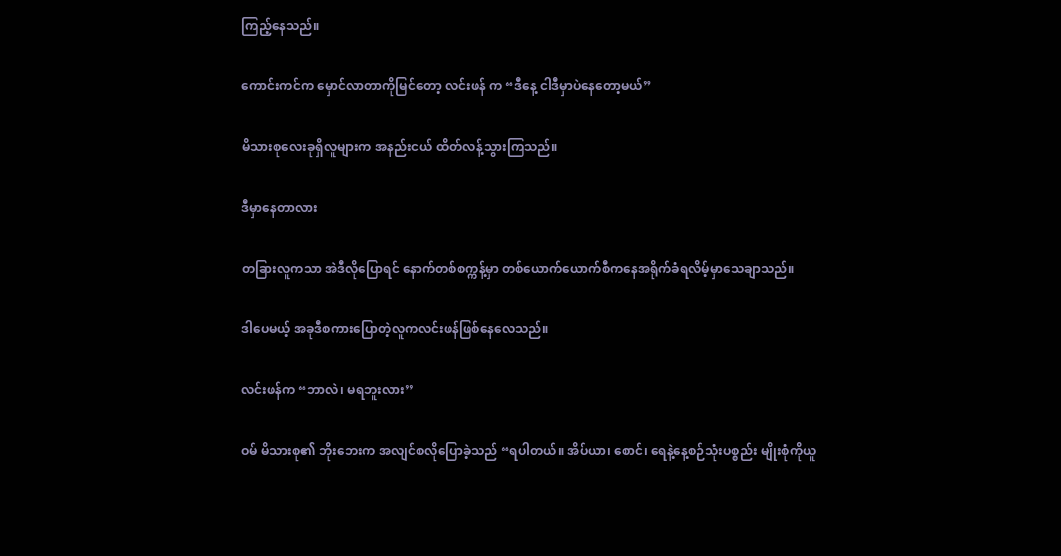ကြည့်နေသည်။

ကောင်းကင်က မှောင်လာတာကိုမြင်တော့ လင်းဖန် က “ဒီနေ့ ငါဒီမှာပဲနေတော့မယ်”

မိသားစုလေးခုရှိလူများက အနည်းငယ် ထိတ်လန့်သွားကြသည်။

ဒီမှာနေတာလား

တခြားလူကသာ အဲဒီလိုပြောရင် နောက်တစ်စက္ကန့်မှာ တစ်ယောက်ယောက်စီကနေအရိုက်ခံရလိမ့်မှာသေချာသည်။

ဒါပေမယ့် အခုဒီစကားပြောတဲ့လူကလင်းဖန်ဖြစ်နေလေသည်။

လင်းဖန်က “ဘာလဲ၊ မရဘူးလား’’

ဝမ် မိသားစု၏ ဘိုးဘေးက အလျင်စလိုပြောခဲ့သည် “ရပါတယ်။ အိပ်ယာ၊ စောင်၊ ရေနဲ့နေ့စဉ်သုံးပစ္စည်း မျိုးစုံကိုယူ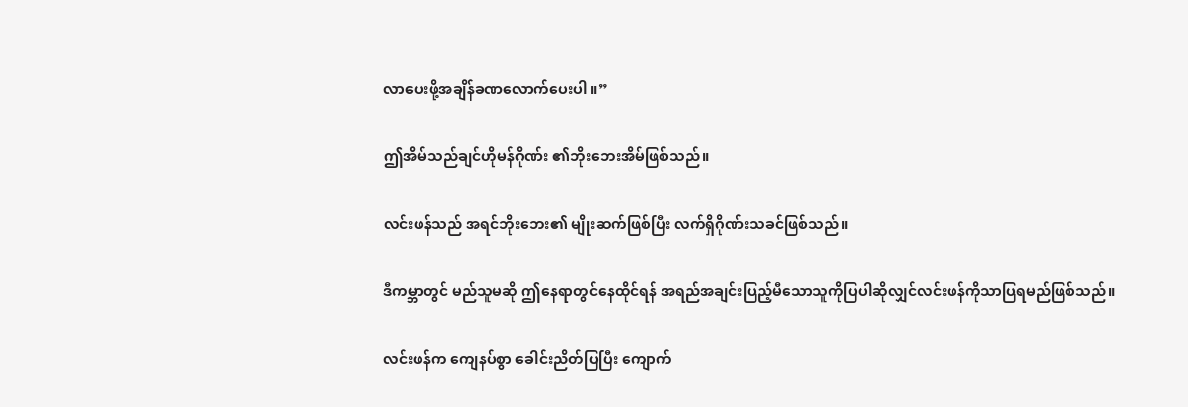လာပေးဖို့အချိန်ခဏလောက်ပေးပါ။”

ဤအိမ်သည်ချင်ဟိုမန်ဂိုဏ်း ၏ဘိုးဘေးအိမ်ဖြစ်သည်။

လင်းဖန်သည် အရင်ဘိုးဘေး၏ မျိုးဆက်ဖြစ်ပြီး လက်ရှိဂိုဏ်းသခင်ဖြစ်သည်။

ဒီကမ္ဘာတွင် မည်သူမဆို ဤနေရာတွင်နေထိုင်ရန် အရည်အချင်းပြည့်မီသောသူကိုပြပါဆိုလျှင်လင်းဖန်ကိုသာပြရမည်ဖြစ်သည်။

လင်းဖန်က ကျေနပ်စွာ ခေါင်းညိတ်ပြပြီး ကျောက်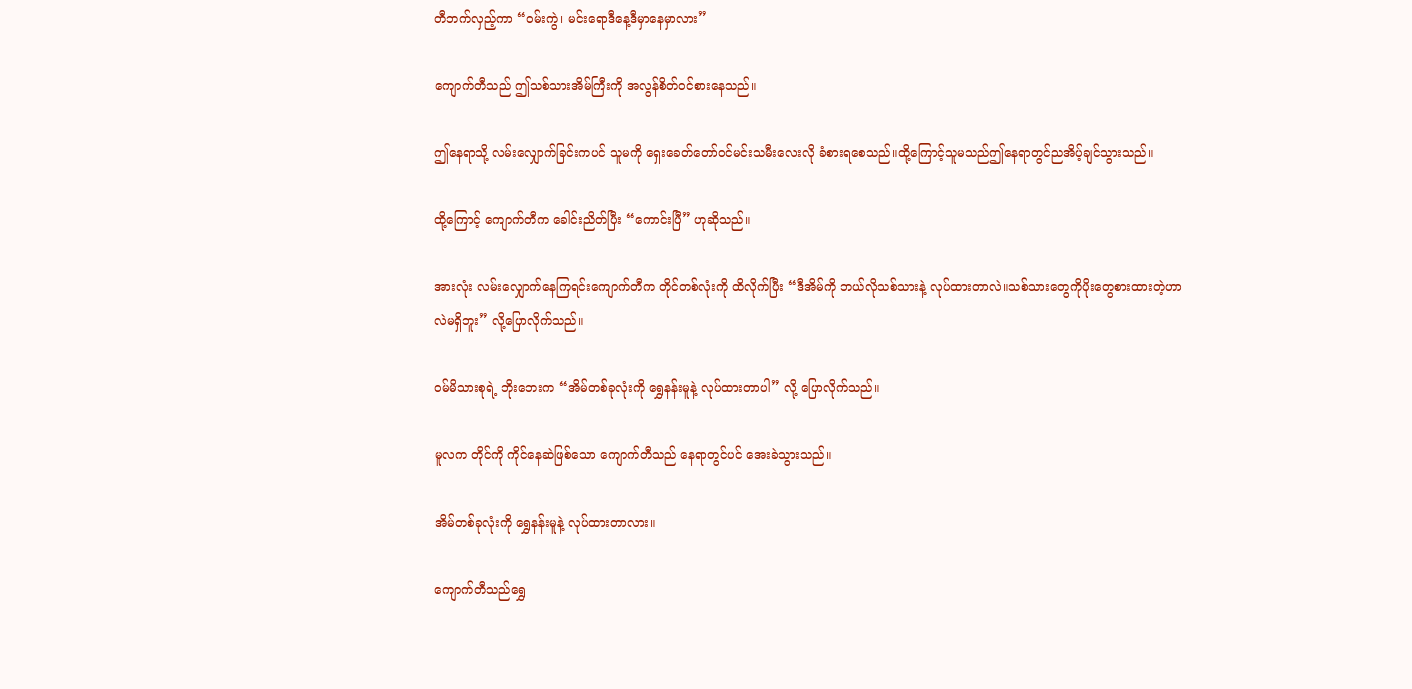တီဘက်လှည့်ကာ “ဝမ်းကွဲ၊ မင်းရောဒီနေ့ဒီမှာနေမှာလား”

ကျောက်တီသည် ဤသစ်သားအိမ်ကြီးကို အလွန်စိတ်ဝင်စားနေသည်။

ဤနေရာသို့ လမ်းလျှောက်ခြင်းကပင် သူမကို ရှေးခေတ်တော်ဝင်မင်းသမီးလေးလို ခံစားရစေသည်။ထို့ကြောင့်သူမသည်ဤနေရာတွင်ညအိပ့်ချင်သွားသည်။

ထို့ကြောင့် ကျောက်တီက ခေါင်းညိတ်ပြီး “ကောင်းပြီ” ဟုဆိုသည်။

အားလုံး လမ်းလျှောက်နေကြရင်းကျောက်တီက တိုင်တစ်လုံးကို ထိလိုက်ပြီး “ဒီအိမ်ကို ဘယ်လိုသစ်သားနဲ့ လုပ်ထားတာလဲ။သစ်သားတွေကိုပိုးတွေစားထားတဲ့ဟာလဲမရှိဘူး” လို့ပြောလိုက်သည်။

ဝမ်မိသားစုရဲ့ ဘိုးဘေးက “အိမ်တစ်ခုလုံးကို ရွှေနန်းမူနဲ့ လုပ်ထားတာပါ” လို့ ပြောလိုက်သည်။

မူလက တိုင်ကို ကိုင်နေဆဲဖြစ်သော ကျောက်တီသည် နေရာတွင်ပင် အေးခဲသွားသည်။

အိမ်တစ်ခုလုံးကို ရွှေနန်းမူနဲ့ လုပ်ထားတာလား။

ကျောက်တီသည်ရွှေ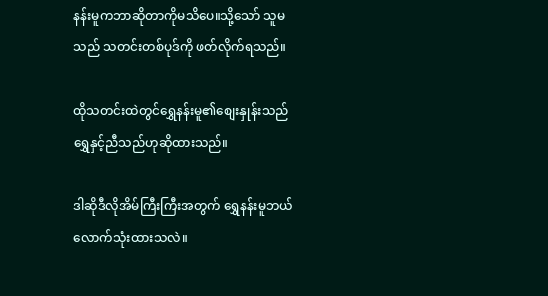နန်းမူကဘာဆိုတာကိုမသိပေ။သို့သော် သူမသည် သတင်းတစ်ပုဒ်ကို ဖတ်လိုက်ရသည်။

ထိုသတင်းထဲတွင်ရွှေနန်းမူ၏စျေးနှုန်းသည် ရွှေနှင့်ညီသည်ဟုဆိုထားသည်။

ဒါဆိုဒီလိုအိမ်ကြီးကြီးအတွက် ရွှေနန်းမူဘယ်လောက်သုံးထားသလဲ။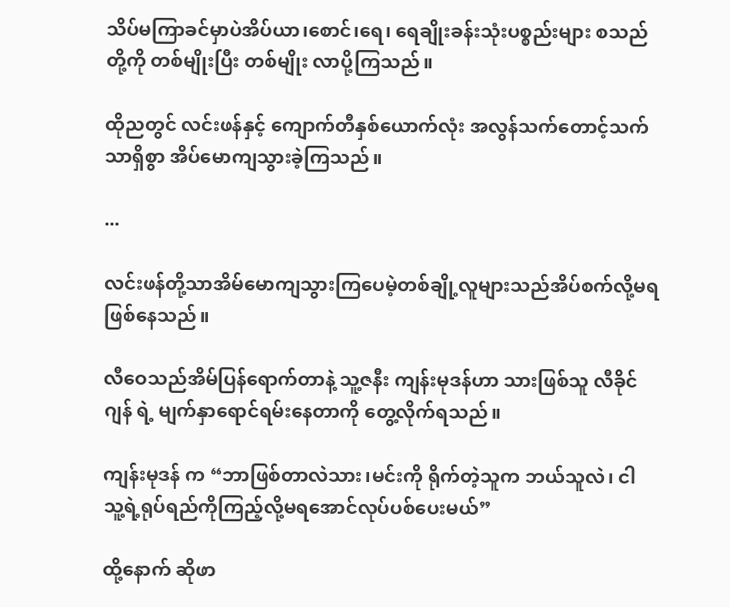သိပ်မကြာခင်မှာပဲအိပ်ယာ၊စောင်၊ရေ၊ ရေချိုးခန်းသုံးပစ္စည်းများ စသည်တို့ကို တစ်မျိုးပြီး တစ်မျိုး လာပို့ကြသည်။

ထိုညတွင် လင်းဖန်နှင့် ကျောက်တီနှစ်ယောက်လုံး အလွန်သက်တောင့်သက်သာရှိစွာ အိပ်မောကျသွားခဲ့ကြသည်။

...

လင်းဖန်တို့သာအိမ်မောကျသွားကြပေမဲ့တစ်ချို့လူများသည်အိပ်စက်လို့မရဖြစ်နေသည်။

လီဝေသည်အိမ်ပြန်ရောက်တာနဲ့ သူ့ဇနီး ကျန်းမုဒန်ဟာ သားဖြစ်သူ လီခိုင်ဂျန် ရဲ့ မျက်နှာရောင်ရမ်းနေတာကို တွေ့လိုက်ရသည်။

ကျန်းမုဒန် က “ဘာဖြစ်တာလဲသား၊မင်းကို ရိုက်တဲ့သူက ဘယ်သူလဲ၊ ငါ သူ့ရဲ့ရုပ်ရည်ကိုကြည့်လို့မရအောင်လုပ်ပစ်ပေးမယ်”

ထို့နောက် ဆိုဖာ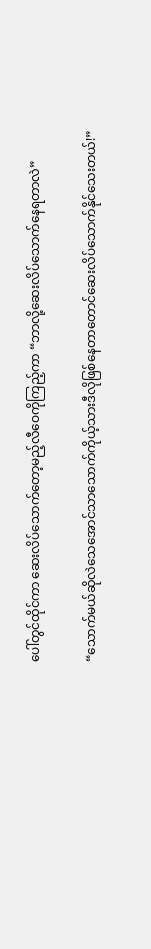ပေါ်တွင်ထိုင်ကာ ဆေးလိပ်သောက်တော့မည့်လီဝေကိုကြည့်ကာ “ဘာလို့ဆေးလိပ်သောက်နေရတာလဲ”

“သောက်မယ်ဆိုလဲသေအောင်သာသောက်ကိုယ့်သားဒီလိုဖြစ်နေတာတောင်ဆေးလိပ်သောက်နိုင်သေးတယ်!”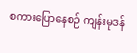စကားပြောနေစဉ် ကျန်းမုဒန်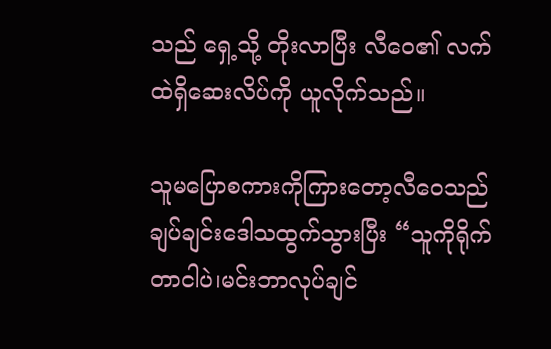သည် ရှေ့သို့ တိုးလာပြီး လီဝေ၏ လက်ထဲရှိဆေးလိပ်ကို ယူလိုက်သည်။

သူမပြောစကားကိုကြားတော့လီဝေသည်ချပ်ချင်းဒေါသထွက်သွားပြီး “သူကိုရိုက်တာငါပဲ၊မင်းဘာလုပ်ချင်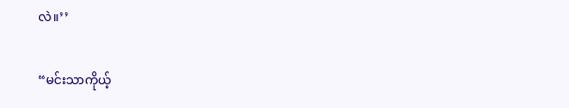လဲ။’’

“မင်းသာကိုယ့်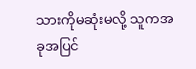သားကိုမဆုံးမလို့ သူကအခုအပြင်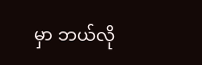မှာ ဘယ်လို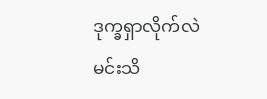ဒုက္ခရှာလိုက်လဲမင်းသိ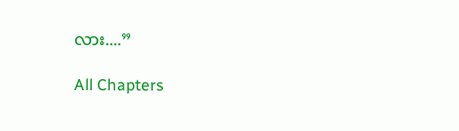လား....”

All Chapters